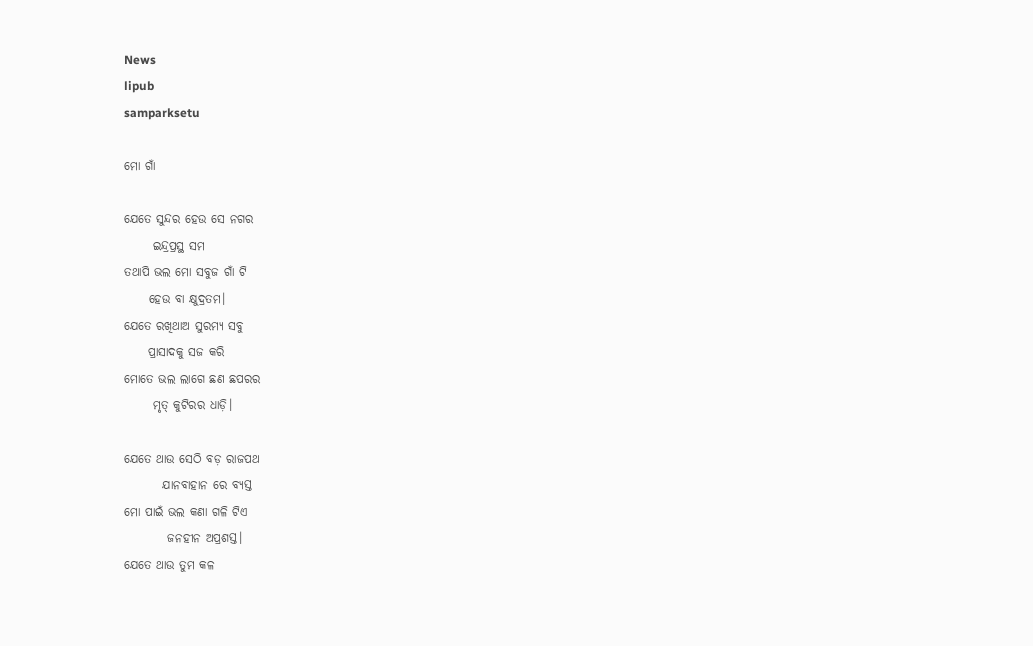News
lipub
samparksetu

ମୋ ଗାଁ

ଯେତେ ସୁନ୍ଦର ହେଉ ସେ ନଗର
      ଇନ୍ଦ୍ରପ୍ରସ୍ଥ ସମ
ତଥାପି ଭଲ ମୋ ସବୁଜ ଗାଁ ଟି
     ହେଉ ବା କ୍ଷୁଦ୍ରତମ।
ଯେତେ ରଖିଥାଅ ସୁରମ୍ୟ ସବୁ
     ପ୍ରାସାଦକୁ ସଜ କରି
ମୋତେ ଭଲ ଲାଗେ ଛଣ ଛପରର
      ମୃତ୍ କୁଟିରର ଧାଡ଼ି।

ଯେତେ ଥାଉ ସେଠି ବଡ଼ ରାଜପଥ
        ଯାନବାହାନ ରେ ବ୍ୟସ୍ତ
ମୋ ପାଇଁ ଭଲ କଣା ଗଳି ଟିଏ
         ଜନହୀନ ଅପ୍ରଶସ୍ତ।
ଯେତେ ଥାଉ ତୁମ କଳ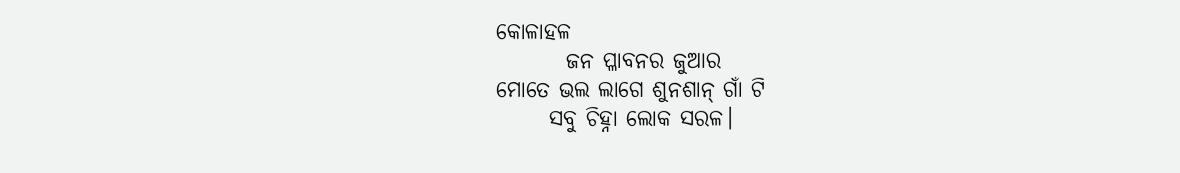କୋଳାହଳ
        ଜନ ପ୍ଳାବନର ଜୁଆର
ମୋତେ ଭଲ ଲାଗେ ଶୁନଶାନ୍ ଗାଁ ଟି
      ସବୁ ଚିହ୍ନା ଲୋକ ସରଳ।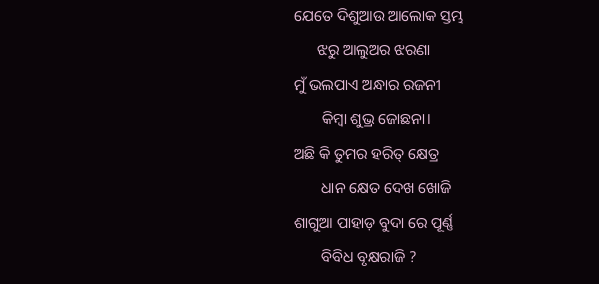ଯେତେ ଦିଶୁଆଉ ଆଲୋକ ସ୍ତମ୍ଭ
      ଝରୁ ଆଲୁଅର ଝରଣା
ମୁଁ ଭଲପାଏ ଅନ୍ଧାର ରଜନୀ
       କିମ୍ବା ଶୁଭ୍ର ଜୋଛନା।
ଅଛି କି ତୁମର ହରିତ୍ କ୍ଷେତ୍ର
       ଧାନ କ୍ଷେତ ଦେଖ ଖୋଜି
ଶାଗୁଆ ପାହାଡ଼ ବୁଦା ରେ ପୂର୍ଣ୍ଣ
       ବିବିଧ ବୃକ୍ଷରାଜି ?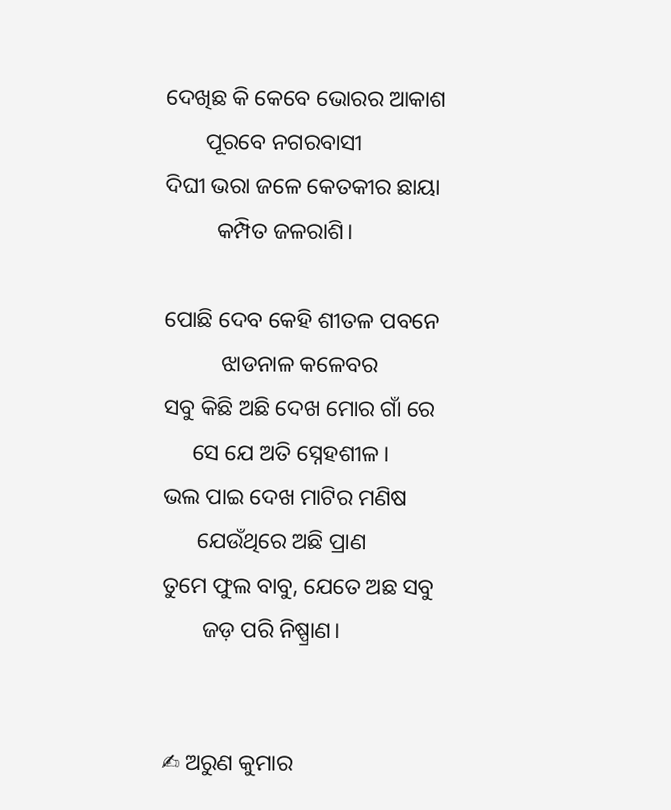ଦେଖିଛ କି କେବେ ଭୋରର ଆକାଶ
       ପୂରବେ ନଗରବାସୀ
ଦିଘୀ ଭରା ଜଳେ କେତକୀର ଛାୟା
         କମ୍ପିତ ଜଳରାଶି।

ପୋଛି ଦେବ କେହି ଶୀତଳ ପବନେ
          ଝାଡନାଳ କଳେବର
ସବୁ କିଛି ଅଛି ଦେଖ ମୋର ଗାଁ ରେ
     ସେ ଯେ ଅତି ସ୍ନେହଶୀଳ।
ଭଲ ପାଇ ଦେଖ ମାଟିର ମଣିଷ
      ଯେଉଁଥିରେ ଅଛି ପ୍ରାଣ
ତୁମେ ଫୁଲ ବାବୁ, ଯେତେ ଅଛ ସବୁ
       ଜଡ଼ ପରି ନିଷ୍ପ୍ରାଣ।


✍ ଅରୁଣ କୁମାର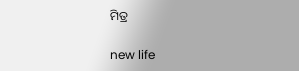ମିତ୍ର

new life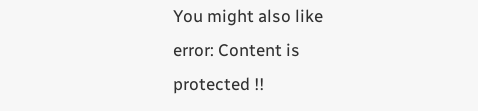You might also like
error: Content is protected !!